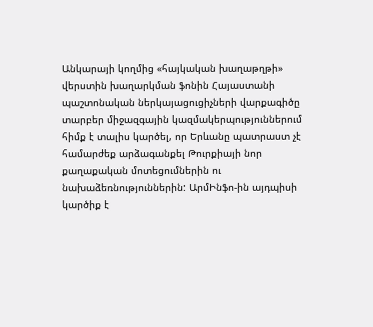Անկարայի կողմից «հայկական խաղաթղթի» վերստին խաղարկման ֆոնին Հայաստանի պաշտոնական ներկայացուցիչների վարքագիծը տարբեր միջազգային կազմակերպություններում հիմք է տալիս կարծել, որ Երևանը պատրաստ չէ համարժեք արձագանքել Թուրքիայի նոր քաղաքական մոտեցումներին ու նախաձեռնություններին: ԱրմԻնֆո-ին այդպիսի կարծիք է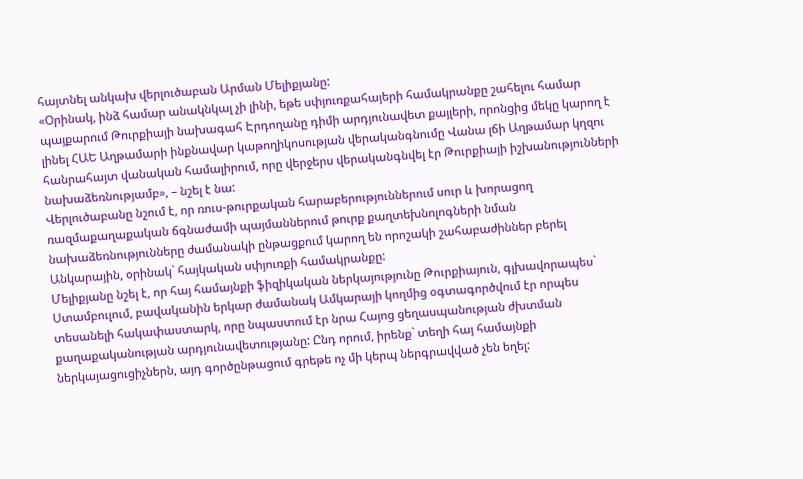հայտնել անկախ վերլուծաբան Արման Մելիքյանը:
«Օրինակ, ինձ համար անակնկալ չի լինի, եթե սփյուռքահայերի համակրանքը շահելու համար պայքարում Թուրքիայի նախագահ Էրդողանը դիմի արդյունավետ քայլերի, որոնցից մեկը կարող է լինել ՀԱԵ Աղթամարի ինքնավար կաթողիկոսության վերականգնումը Վանա լճի Աղթամար կղզու հանրահայտ վանական համալիրում, որը վերջերս վերականգնվել էր Թուրքիայի իշխանությունների նախաձեռնությամբ», – նշել է նա:
Վերլուծաբանը նշում է, որ ռուս-թուրքական հարաբերություններում սուր և խորացող ռազմաքաղաքական ճգնաժամի պայմաններում թուրք քաղտեխնոլոգների նման նախաձեռնությունները ժամանակի ընթացքում կարող են որոշակի շահաբաժիններ բերել Անկարային, օրինակ` հայկական սփյուռքի համակրանքը:
Մելիքյանը նշել է, որ հայ համայնքի ֆիզիկական ներկայությունը Թուրքիայուն, գլխավորապես` Ստամբուլում, բավականին երկար ժամանակ Ամկարայի կողմից օգտագործվում էր որպես տեսանելի հակափաստարկ, որը նպաստում էր նրա Հայոց ցեղասպանության ժխտման քաղաքականության արդյունավետությանը: Ընդ որում, իրենք` տեղի հայ համայնքի ներկայացուցիչներն, այդ գործընթացում գրեթե ոչ մի կերպ ներգրավված չեն եղել: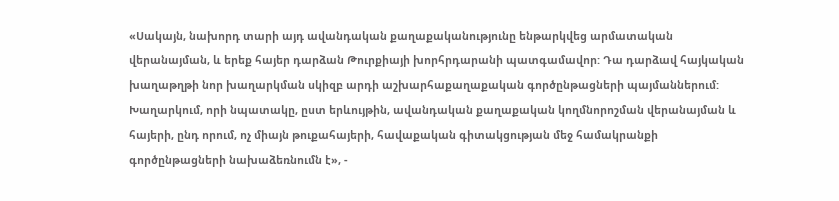«Սակայն, նախորդ տարի այդ ավանդական քաղաքականությունը ենթարկվեց արմատական վերանայման, և երեք հայեր դարձան Թուրքիայի խորհրդարանի պատգամավոր: Դա դարձավ հայկական խաղաթղթի նոր խաղարկման սկիզբ արդի աշխարհաքաղաքական գործընթացների պայմաններում: Խաղարկում, որի նպատակը, ըստ երևույթին, ավանդական քաղաքական կողմնորոշման վերանայման և հայերի, ընդ որում, ոչ միայն թուքահայերի, հավաքական գիտակցության մեջ համակրանքի գործընթացների նախաձեռնումն է», -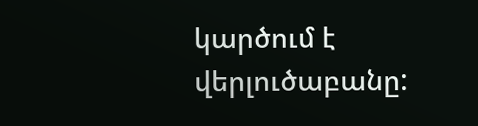կարծում է վերլուծաբանը: